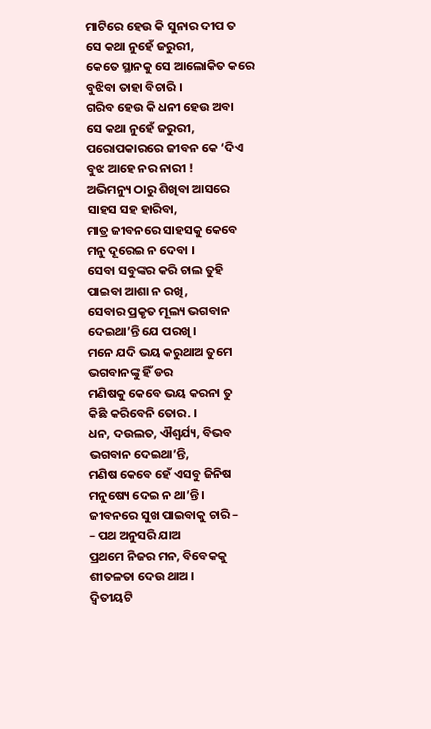ମାଟିରେ ହେଉ କି ସୁନାର ଦୀପ ତ
ସେ କଥା ନୁହେଁ ଜରୁରୀ,
କେତେ ସ୍ଥାନକୁ ସେ ଆଲୋକିତ କରେ
ବୁଝିବା ତାହା ବିଚାରି ।
ଗରିବ ହେଉ କି ଧନୀ ହେଉ ଅବା
ସେ କଥା ନୁହେଁ ଜରୁରୀ,
ପରୋପକାରରେ ଜୀବନ କେ ‘ଦିଏ
ବୁଝ ଆହେ ନର ନାରୀ !
ଅଭିମନ୍ୟୁ ଠାରୁ ଶିଖିବା ଆସରେ
ସାହସ ସହ ହାରିବା,
ମାତ୍ର ଜୀବନରେ ସାହସକୁ କେବେ
ମନୁ ଦୂରେଇ ନ ଦେବା ।
ସେବା ସବୁଙ୍କର କରି ଚାଲ ତୁହି
ପାଇବା ଆଶା ନ ରଖି,
ସେବାର ପ୍ରକୃତ ମୂଲ୍ୟ ଭଗବାନ
ଦେଇଥା’ନ୍ତି ଯେ ପରଖି ।
ମନେ ଯଦି ଭୟ କରୁଥାଅ ତୁମେ
ଭଗବାନଙ୍କୁ ହିଁ ଡର
ମଣିଷକୁ କେବେ ଭୟ କରନା ତୁ
କିଛି କରିବେନି ତୋର. ।
ଧନ, ଦଉଲତ, ଐଶ୍ଵର୍ଯ୍ୟ, ବିଭବ
ଭଗବାନ ଦେଇଥା’ନ୍ତି,
ମଣିଷ କେବେ ହେଁ ଏସବୁ ଜିନିଷ
ମନୁଷ୍ୟେ ଦେଇ ନ ଥା’ନ୍ତି ।
ଜୀବନରେ ସୁଖ ପାଇବାକୁ ଚାରି –
– ପଥ ଅନୁସରି ଯାଅ
ପ୍ରଥମେ ନିଜର ମନ, ବିବେକକୁ
ଶୀତଳତା ଦେଉ ଥାଅ ।
ଦ୍ବିତୀୟଟି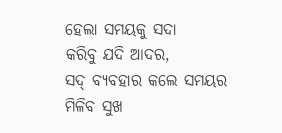ହେଲା ସମୟକୁ ସଦା
କରିବୁ ଯଦି ଆଦର,
ସଦ୍ ବ୍ୟବହାର କଲେ ସମୟର
ମିଳିବ ସୁଖ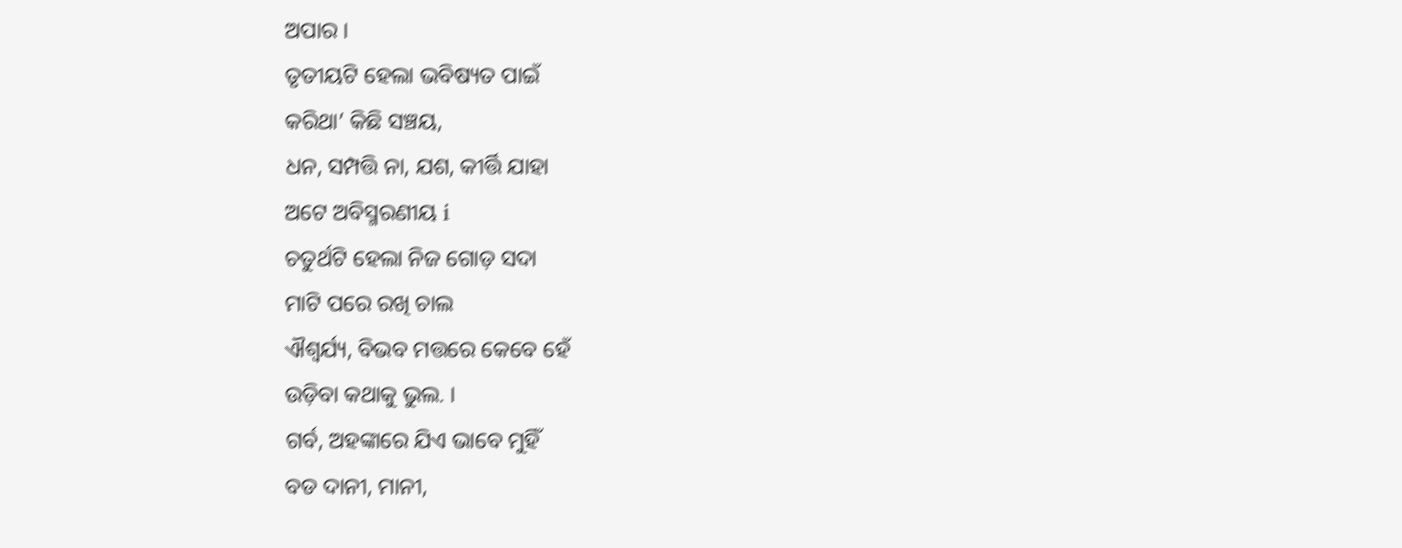ଅପାର ।
ତୃତୀୟଟି ହେଲା ଭବିଷ୍ୟତ ପାଇଁ
କରିଥା’ କିଛି ସଞ୍ଚୟ,
ଧନ, ସମ୍ପତ୍ତି ନା, ଯଶ, କୀର୍ତ୍ତି ଯାହା
ଅଟେ ଅବିସ୍ମରଣୀୟ i
ଚତୁର୍ଥଟି ହେଲା ନିଜ ଗୋଡ଼ ସଦା
ମାଟି ପରେ ରଖି ଚାଲ
ଐଶ୍ଵର୍ଯ୍ୟ, ବିଭବ ମତ୍ତରେ କେବେ ହେଁ
ଉଡ଼ିବା କଥାକୁ ଭୁଲ. ।
ଗର୍ବ, ଅହଙ୍କାରେ ଯିଏ ଭାବେ ମୁହିଁ
ବଡ ଦାନୀ, ମାନୀ,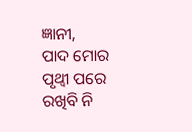ଜ୍ଞାନୀ,
ପାଦ ମୋର ପୃଥ୍ବୀ ପରେ ରଖିବି ନି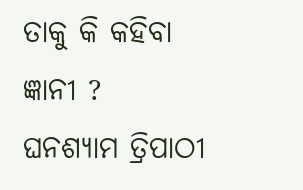ତାକୁ କି କହିବା ଜ୍ଞାନୀ ?
ଘନଶ୍ୟାମ ତ୍ରିପାଠୀ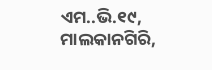ଏମ..ଭି.୧୯, ମାଲକାନଗିରି,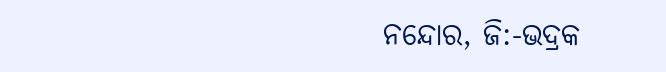ନନ୍ଦୋର, ଜି:-ଭଦ୍ରକ